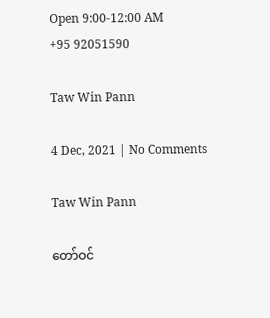Open 9:00-12:00 AM
+95 92051590

Taw Win Pann

4 Dec, 2021 | No Comments

Taw Win Pann

တော်ဝင်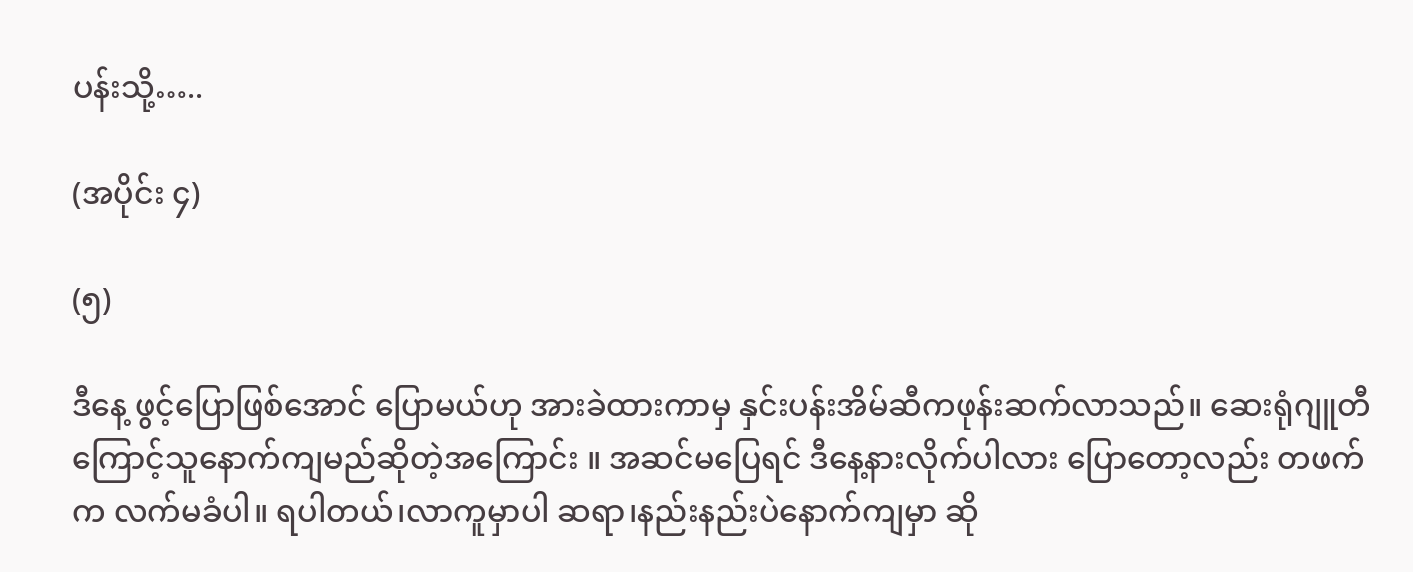ပန်းသို့…..

(အပိုင်း ၄)

(၅)

ဒီနေ့ ဖွင့်ပြောဖြစ်အောင် ပြောမယ်ဟု အားခဲထားကာမှ နှင်းပန်းအိမ်ဆီကဖုန်းဆက်လာသည်။ ဆေးရုံဂျူတီကြောင့်သူနောက်ကျမည်ဆိုတဲ့အကြောင်း ။ အဆင်မပြေရင် ဒီနေ့နားလိုက်ပါလား ပြောတော့လည်း တဖက်က လက်မခံပါ။ ရပါတယ်၊လာကူမှာပါ ဆရာ၊နည်းနည်းပဲနောက်ကျမှာ ဆို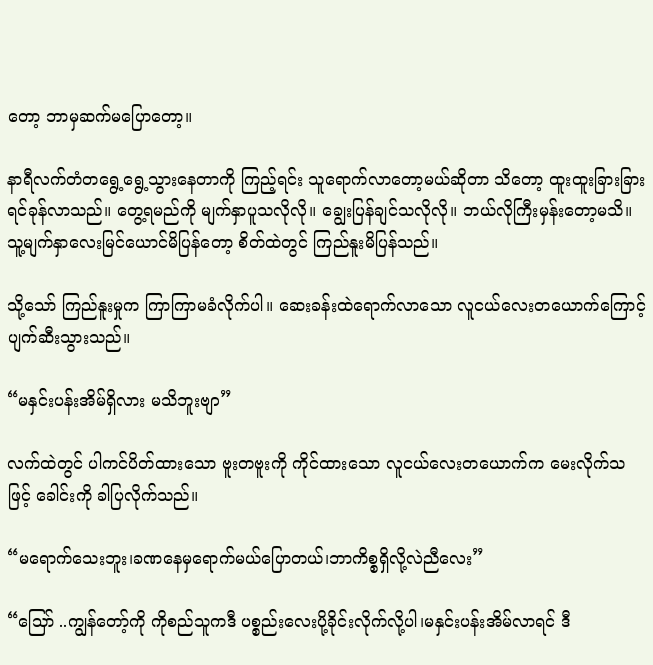တော့ ဘာမှဆက်မပြောတော့။

နာရီလက်တံတရွေ့ရွေ့သွားနေတာကို ကြည့်ရင်း သူရောက်လာတော့မယ်ဆိုတာ သိတော့ ထူးထူးခြားခြား ရင်ခုန်လာသည်။ တွေ့ရမည်ကို မျက်နှာပူသလိုလို။ ချွေးပြန်ချင်သလိုလို။ ဘယ်လိုကြီးမှန်းတော့မသိ။ သူ့မျက်နှာလေးမြင်ယောင်မိပြန်တော့ စိတ်ထဲတွင် ကြည်နူးမိပြန်သည်။

သို့သော် ကြည်နူးမှုက ကြာကြာမခံလိုက်ပါ။ ဆေးခန်းထဲရောက်လာသော လူငယ်လေးတယောက်ကြောင့် ပျက်ဆီးသွားသည်။

“မနှင်းပန်းအိမ်ရှိလား မသိဘူးဗျာ”

လက်ထဲတွင် ပါကင်ပိတ်ထားသော ဗူးတဗူးကို ကိုင်ထားသော လူငယ်လေးတယောက်က မေးလိုက်သဖြင့် ခေါင်းကို ခါပြလိုက်သည်။

“မရောက်သေးဘူး၊ခဏနေမှရောက်မယ်ပြောတယ်၊ဘာကိစ္စရှိလို့လဲညီလေး”

“သြော် ..ကျွန်တော့်ကို ကိုစည်သူကဒီ ပစ္စည်းလေးပို့ခိုင်းလိုက်လို့ပါ၊မနှင်းပန်းအိမ်လာရင် ဒီ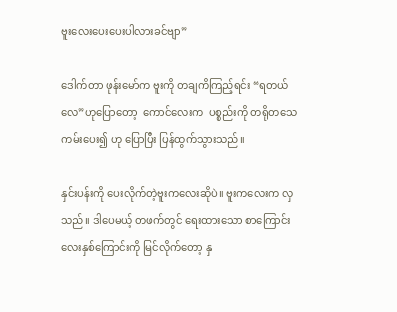ဗူးလေးပေးပေးပါလားခင်ဗျာ”

ဒေါက်တာ ဖုန်းမော်က ဗူးကို တချကိကြည့်ရင်း “ရတယ်လေ”ဟုပြောတော့  ကောင်လေးက  ပစ္စည်းကို တရိုတသေကမ်းပေး၍ ဟု ပြောပြီး ပြန်ထွက်သွားသည်။

နှင်းပန်းကို ပေးလိုက်တဲ့ဗူးကလေးဆိုပဲ။ ဗူးကလေးက လှသည်။ ဒါပေမယ့် တဖက်တွင် ရေးထားသော စာကြောင်းလေးနှစ်ကြောင်းကို မြင်လိုက်တော့ နှ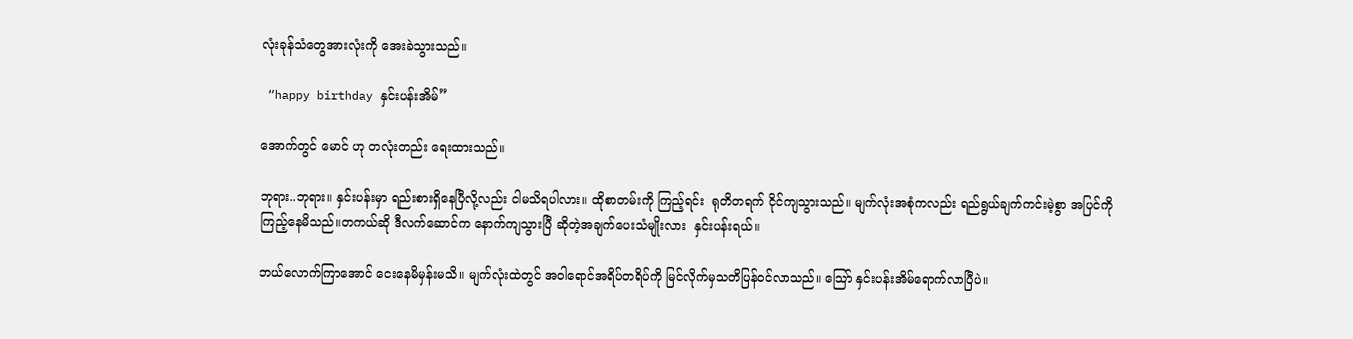လုံးခုန်သံတွေအားလုံးကို အေးခဲသွားသည်။

 “happy birthday နှင်းပန်းအိမ်”

အောက်တွင် မောင် ဟု တလုံးတည်း ရေးထားသည်။

ဘုရား..ဘုရား။ နှင်းပန်းမှာ ရည်းစားရှိနေပြီလို့လည်း ငါမသိရပါလား။ ထိုစာတမ်းကို ကြည့်ရင်း  ရုတိတရက် ငိုင်ကျသွားသည်။ မျက်လုံးအစုံကလည်း ရည်ရွယ်ချက်ကင်းမဲ့စွာ အပြင်ကို ကြည့်နေမိသည်။တကယ်ဆို ဒီလက်ဆောင်က နောက်ကျသွားပြီ ဆိုတဲ့အချက်ပေးသံမျိုးလား  နှင်းပန်းရယ်။

ဘယ်လောက်ကြာအောင် ငေးနေမိမှန်းမသိ။ မျက်လုံးထဲတွင် အဝါရောင်အရိပ်တရိပ်ကို မြင်လိုက်မှသတိပြန်ဝင်လာသည်။ သြော် နှင်းပန်းအိမ်ရောက်လာပြီပဲ။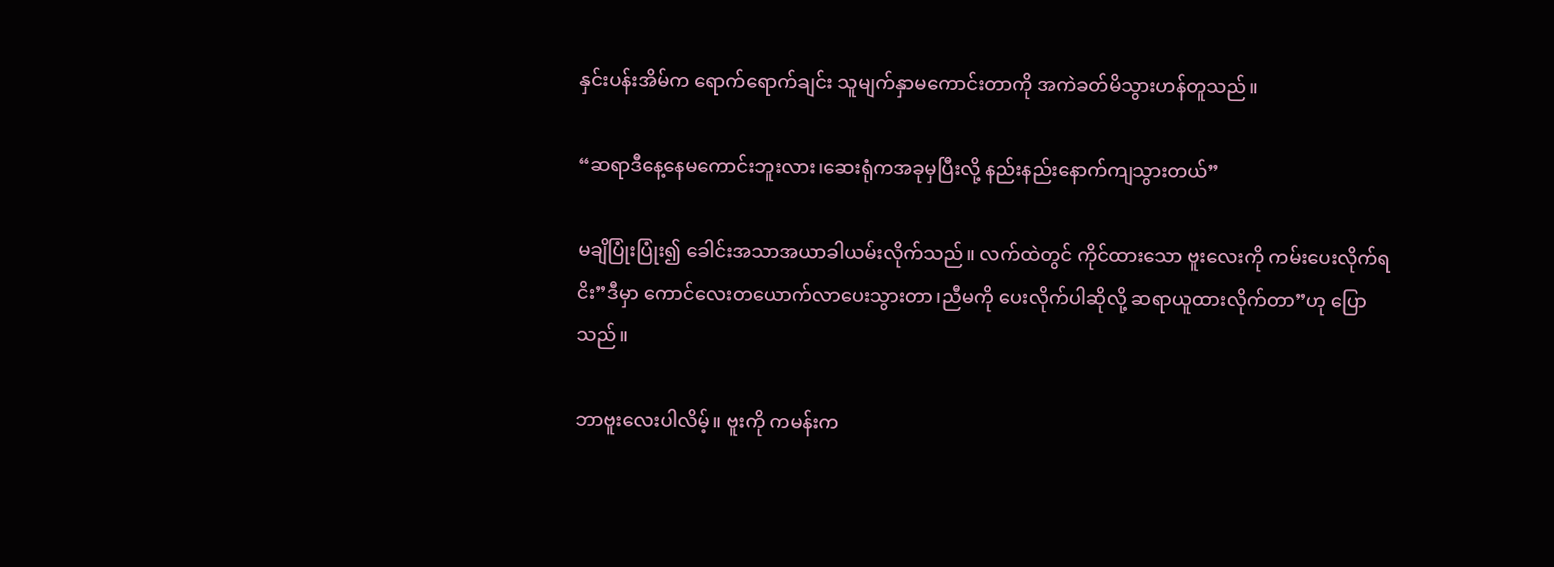နှင်းပန်းအိမ်က ရောက်ရောက်ချင်း သူမျက်နှာမကောင်းတာကို အကဲခတ်မိသွားဟန်တူသည်။

“ဆရာဒီနေ့နေမကောင်းဘူးလား၊ဆေးရုံကအခုမှပြီးလို့ နည်းနည်းနောက်ကျသွားတယ်”

မချိပြုံးပြုံး၍ ခေါင်းအသာအယာခါယမ်းလိုက်သည်။ လက်ထဲတွင် ကိုင်ထားသော ဗူးလေးကို ကမ်းပေးလိုက်ရငိး”ဒီမှာ ကောင်လေးတယောက်လာပေးသွားတာ၊ညီမကို ပေးလိုက်ပါဆိုလို့ ဆရာယူထားလိုက်တာ”ဟု ပြောသည်။

ဘာဗူးလေးပါလိမ့်။ ဗူးကို ကမန်းက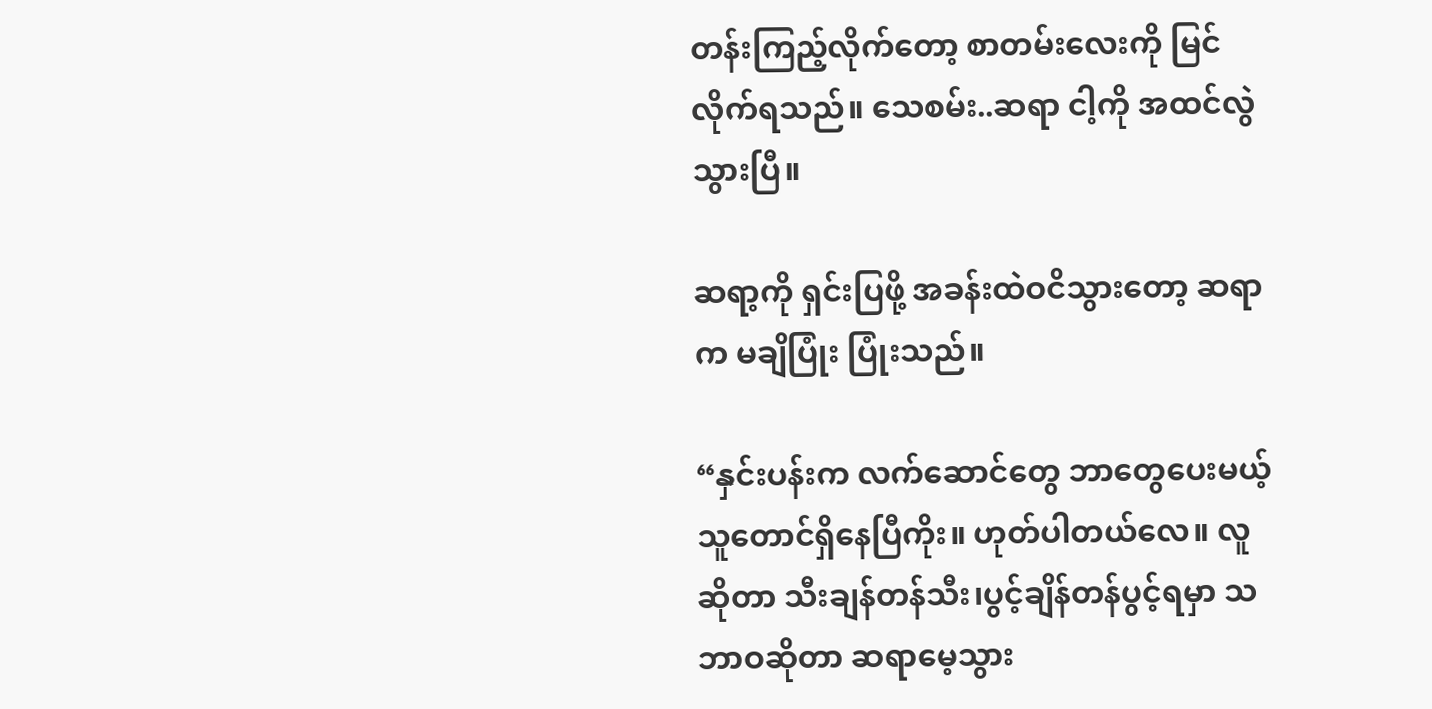တန်းကြည့်လိုက်တော့ စာတမ်းလေးကို မြင်လိုက်ရသည်။ သေစမ်း..ဆရာ ငါ့ကို အထင်လွဲသွားပြီ။

ဆရာ့ကို ရှင်းပြဖို့ အခန်းထဲဝငိသွားတော့ ဆရာက မချိပြုံး ပြုံးသည်။

“နှင်းပန်းက လက်ဆောင်တွေ ဘာတွေပေးမယ့်သူတောင်ရှိနေပြီကိုး။ ဟုတ်ပါတယ်လေ။ လူဆိုတာ သီးချန်တန်သီး၊ပွင့်ချိန်တန်ပွင့်ရမှာ သဘာဝဆိုတာ ဆရာမေ့သွား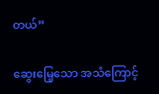တယ်”

ဆွေးမြေ့သော အသံကြောင့်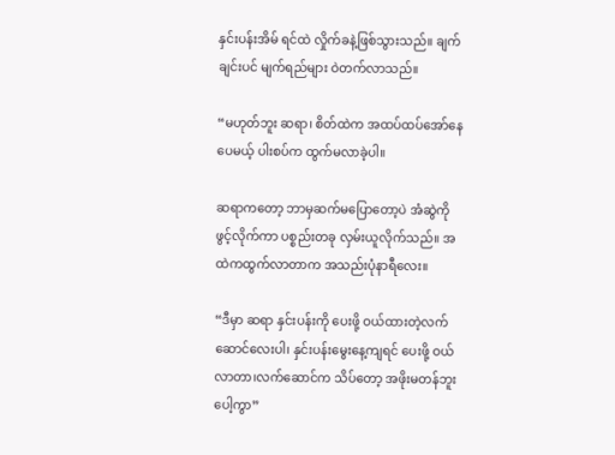နှင်းပန်းအိမ် ရင်ထဲ လှိုက်ခနဲ့ဖြစ်သွားသည်။ ချက်ချင်းပင် မျက်ရည်များ ဝဲတက်လာသည်။

“မဟုတ်ဘူး ဆရာ၊ စိတ်ထဲက အထပ်ထပ်အော်နေပေမယ့် ပါးစပ်က ထွက်မလာခဲ့ပါ။

ဆရာကတော့ ဘာမှဆက်မပြောတော့ပဲ အံဆွဲကို ဖွင့်လိုက်ကာ ပစ္စည်းတခု လှမ်းယူလိုက်သည်။ အထဲကထွက်လာတာက အသည်းပုံနာရီလေး။

“ဒီမှာ ဆရာ နှင်းပန်းကို ပေးဖို့ ဝယ်ထားတဲ့လက်ဆောင်လေးပါ၊ နှင်းပန်းမွေးနေ့ကျရင် ပေးဖို့ ဝယ်လာတာ၊လက်ဆောင်က သိပ်တော့ အဖိုးမတန်ဘူးပေါ့ကွာ”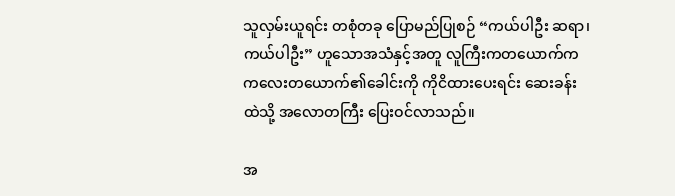သူလှမ်းယူရင်း တစုံတခု ပြောမည်ပြုစဉ် “ကယ်ပါဦး ဆရာ၊ကယ်ပါဦး” ဟူသောအသံနှင့်အတူ လူကြီးကတယောက်က ကလေးတယောက်၏ခေါင်းကို ကိုငိထားပေးရင်း ဆေးခန်းထဲသို့ အလောတကြီး ပြေးဝင်လာသည်။

အ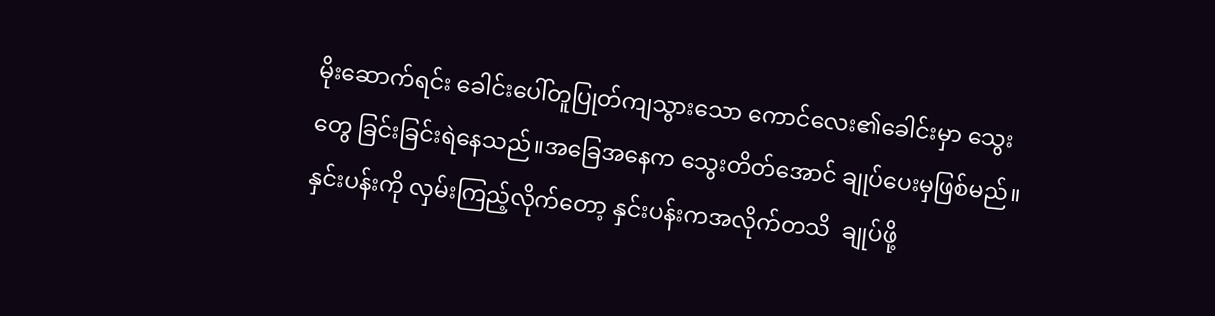မိုးဆောက်ရင်း ခေါင်းပေါ်တူပြုတ်ကျသွားသော ကောင်လေး၏ခေါင်းမှာ သွေးတွေ ခြင်းခြင်းရဲနေသည်။အခြေအနေက သွေးတိတ်အောင် ချုပ်ပေးမှဖြစ်မည်။  နှင်းပန်းကို လှမ်းကြည့်လိုက်တော့ နှင်းပန်းကအလိုက်တသိ  ချုပ်ဖို့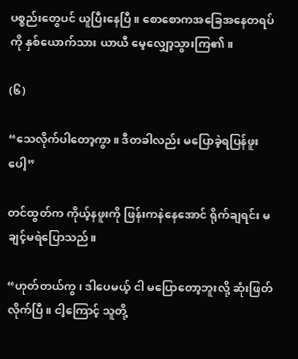ပစ္စည်းတွေပင် ယူပြီးနေပြီ။ စောစောကအခြေအနေတရပ်ကို နှစ်ယောက်သား ယာယီ မေ့လျှော့သွားကြ၏။

(၆)

“သေလိုက်ပါတော့ကွာ။ ဒီတခါလည်း မပြောခဲ့ရပြန်ဖူးပေါ့”

တင်ထွတ်က ကိုယ့်နဖူးကို ဖြန်းကနဲနေအောင် ရိုက်ချရင်း မချင့်မရဲပြောသည်။

“ဟုတ်တယ်ကွ၊ ဒါပေမယ့် ငါ မပြောတော့ဘူးလို့ ဆုံးဖြတ်လိုက်ပြီ။ ငါ့ကြောင့် သူတို့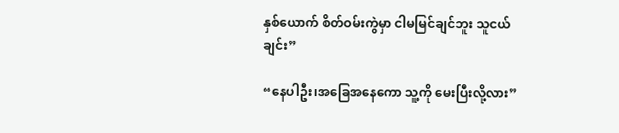နှစ်ယောက် စိတ်ဝမ်းကွဲမှာ ငါမမြင်ချင်ဘူး သူငယ်ချင်း”

“နေပါဦး၊အခြေအနေကော သူ့ကို မေးပြီးလို့လား”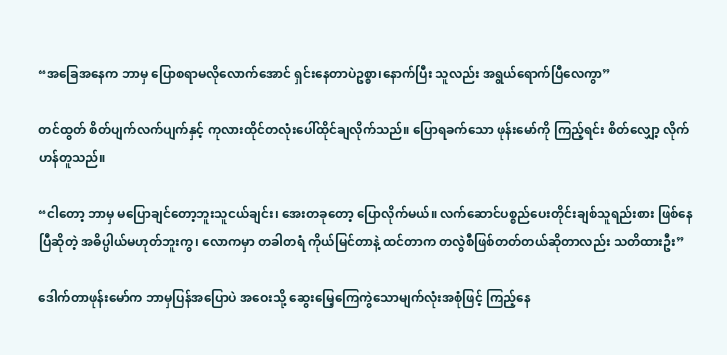“အခြေအနေက ဘာမှ ပြောစရာမလိုလောက်အောင် ရှင်းနေတာပဲဥစ္စာ၊နောက်ပြီး သူလည်း အရွယ်ရောက်ပြီလေကွာ”

တင်ထွတ် စိတ်ပျက်လက်ပျက်နှင့် ကုလားထိုင်တလုံးပေါ်ထိုင်ချလိုက်သည်။ ပြောရခက်သော ဖုန်းမော်ကို ကြည့်ရင်း စိတ်လျှော့ လိုက်ဟန်တူသည်။

“ငါတော့ ဘာမှ မပြောချင်တော့ဘူးသူငယ်ချင်း၊ အေးတခုတော့ ပြောလိုက်မယ်။ လက်ဆောင်ပစ္စည်ပေးတိုင်းချစ်သူရည်းစား ဖြစ်နေပြီဆိုတဲ့ အဓိပ္ပါယ်မဟုတ်ဘူးကွ၊ လောကမှာ တခါတရံ ကိုယ်မြင်တာနဲ့ ထင်တာက တလွဲစီဖြစ်တတ်တယ်ဆိုတာလည်း သတိထားဦး”

ဒေါက်တာဖုန်းမော်က ဘာမှပြန်အပြောပဲ အဝေးသို့ ဆွေးမြေ့ကြေကွဲသောမျက်လုံးအစုံဖြင့် ကြည့်နေ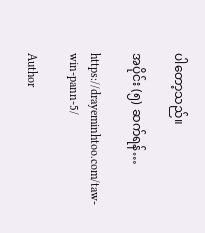ပါတော့သည်။

အပိုင်း (၅) ဆက်ရန်…

https://drayeminhtoo.com/taw-win-pann-5/

Author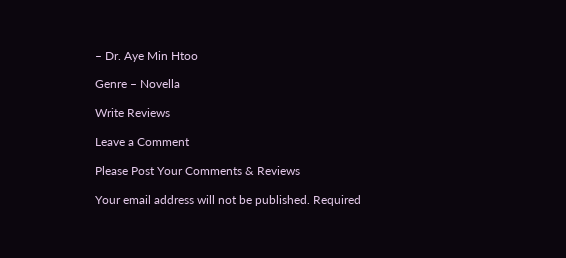– Dr. Aye Min Htoo

Genre – Novella

Write Reviews

Leave a Comment

Please Post Your Comments & Reviews

Your email address will not be published. Required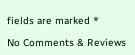fields are marked *

No Comments & Reviews